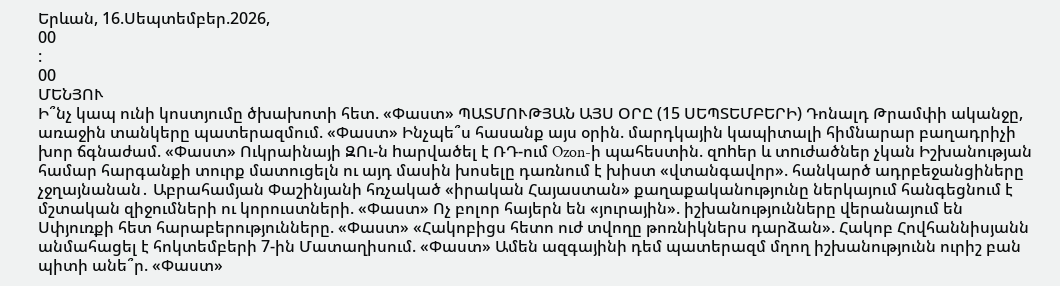Երևան, 16.Սեպտեմբեր.2026,
00
:
00
ՄԵՆՅՈՒ
Ի՞նչ կապ ունի կոստյումը ծխախոտի հետ. «Փաստ» ՊԱՏՄՈՒԹՅԱՆ ԱՅՍ ՕՐԸ (15 ՍԵՊՏԵՄԲԵՐԻ) Դոնալդ Թրամփի ականջը, առաջին տանկերը պատերազմում. «Փաստ» Ինչպե՞ս հասանք այս օրին. մարդկային կապիտալի հիմնարար բաղադրիչի խոր ճգնաժամ. «Փաստ» Ուկրաինայի ԶՈւ-ն hարվածել է ՌԴ-ում Ozon-ի պահեստին. զnhեր և տnւժածներ չկան Իշխանության համար հարգանքի տուրք մատուցելն ու այդ մասին խոսելը դառնում է խիստ «վտանգավոր». հանկարծ ադրբեջանցիները չջղայնանան․ Աբրահամյան Փաշինյանի հռչակած «իրական Հայաստան» քաղաքականությունը ներկայում հանգեցնում է մշտական զիջումների ու կորուստների. «Փաստ» Ոչ բոլոր հայերն են «յուրային». իշխանությունները վերանայում են Սփյուռքի հետ հարաբերությունները. «Փաստ» «Հակոբիցս հետո ուժ տվողը թոռնիկներս դարձան». Հակոբ Հովհաննիսյանն անմահացել է հոկտեմբերի 7-ին Մատաղիսում. «Փաստ» Ամեն ազգայինի դեմ պատերազմ մղող իշխանությունն ուրիշ բան պիտի անե՞ր. «Փաստ»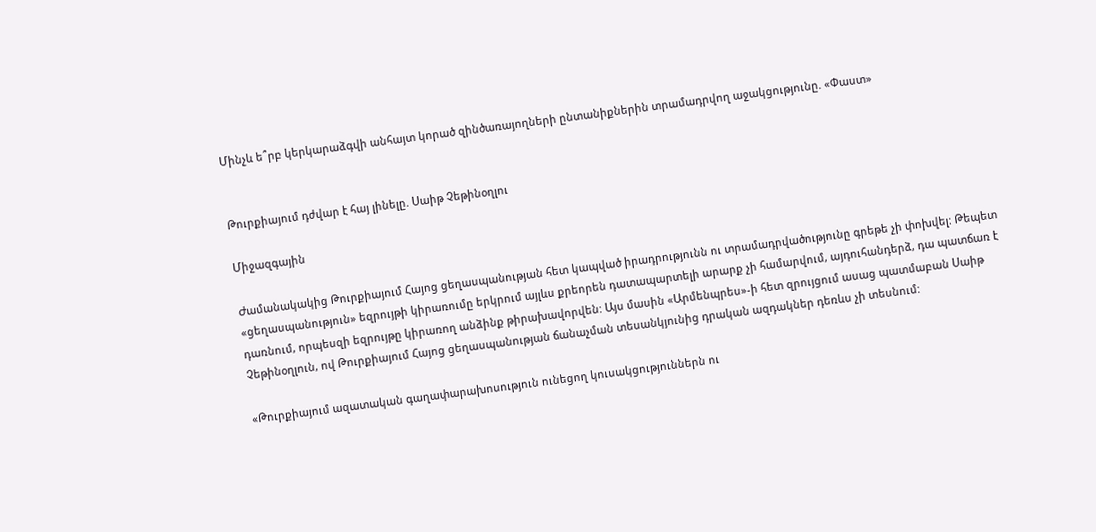Մինչև ե՞րբ կերկարաձգվի անհայտ կորած զինծառայողների ընտանիքներին տրամադրվող աջակցությունը. «Փաստ»


Թուրքիայում դժվար է հայ լինելը. Սաիթ Չեթինօղլու

Միջազգային

Ժամանակակից Թուրքիայում Հայոց ցեղասպանության հետ կապված իրադրությունն ու տրամադրվածությունը գրեթե չի փոխվել: Թեպետ «ցեղասպանություն» եզրույթի կիրառումը երկրում այլևս քրեորեն դատապարտելի արարք չի համարվում, այդուհանդերձ, դա պատճառ է դառնում, որպեսզի եզրույթը կիրառող անձինք թիրախավորվեն: Այս մասին «Արմենպրես»-ի հետ զրույցում ասաց պատմաբան Սաիթ Չեթինօղլուն, ով Թուրքիայում Հայոց ցեղասպանության ճանաչման տեսանկյունից դրական ազդակներ դեռևս չի տեսնում:

«Թուրքիայում ազատական գաղափարախոսություն ունեցող կուսակցություններն ու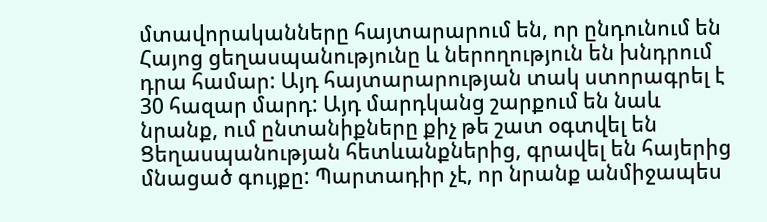մտավորականները հայտարարում են, որ ընդունում են Հայոց ցեղասպանությունը և ներողություն են խնդրում դրա համար: Այդ հայտարարության տակ ստորագրել է 30 հազար մարդ: Այդ մարդկանց շարքում են նաև նրանք, ում ընտանիքները քիչ թե շատ օգտվել են Ցեղասպանության հետևանքներից, գրավել են հայերից մնացած գույքը: Պարտադիր չէ, որ նրանք անմիջապես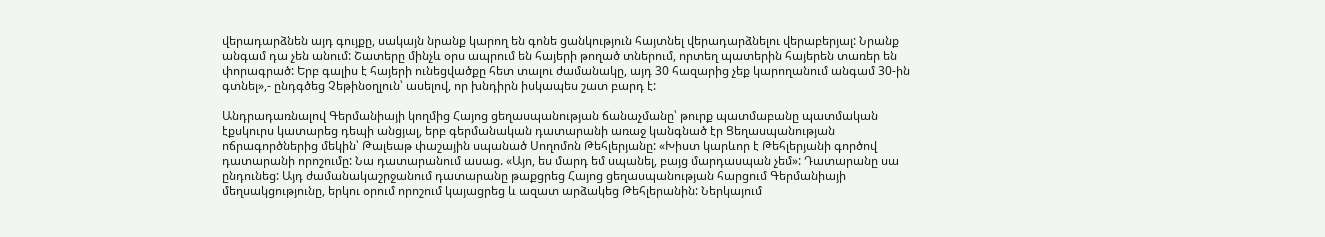վերադարձնեն այդ գույքը, սակայն նրանք կարող են գոնե ցանկություն հայտնել վերադարձնելու վերաբերյալ: Նրանք անգամ դա չեն անում: Շատերը մինչև օրս ապրում են հայերի թողած տներում, որտեղ պատերին հայերեն տառեր են փորագրած: Երբ գալիս է հայերի ունեցվածքը հետ տալու ժամանակը, այդ 30 հազարից չեք կարողանում անգամ 30-ին գտնել»,- ընդգծեց Չեթինօղլուն՝ ասելով, որ խնդիրն իսկապես շատ բարդ է:

Անդրադառնալով Գերմանիայի կողմից Հայոց ցեղասպանության ճանաչմանը՝ թուրք պատմաբանը պատմական էքսկուրս կատարեց դեպի անցյալ, երբ գերմանական դատարանի առաջ կանգնած էր Ցեղասպանության ոճրագործներից մեկին՝ Թալեաթ փաշային սպանած Սողոմոն Թեհլերյանը: «Խիստ կարևոր է Թեհլերյանի գործով դատարանի որոշումը: Նա դատարանում ասաց. «Այո, ես մարդ եմ սպանել, բայց մարդասպան չեմ»: Դատարանը սա ընդունեց: Այդ ժամանակաշրջանում դատարանը թաքցրեց Հայոց ցեղասպանության հարցում Գերմանիայի մեղսակցությունը, երկու օրում որոշում կայացրեց և ազատ արձակեց Թեհլերանին: Ներկայում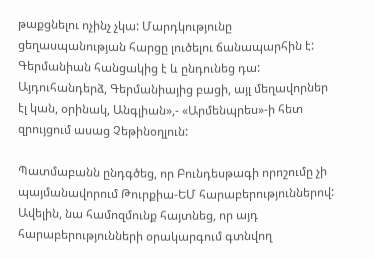թաքցնելու ոչինչ չկա: Մարդկությունը ցեղասպանության հարցը լուծելու ճանապարհին է: Գերմանիան հանցակից է և ընդունեց դա: Այդուհանդերձ, Գերմանիայից բացի, այլ մեղավորներ էլ կան, օրինակ, Անգլիան»,- «Արմենպրես»-ի հետ զրույցում ասաց Չեթինօղլուն:

Պատմաբանն ընդգծեց, որ Բունդեսթագի որոշումը չի պայմանավորում Թուրքիա-ԵՄ հարաբերություններով: Ավելին, նա համոզմունք հայտնեց, որ այդ հարաբերությունների օրակարգում գտնվող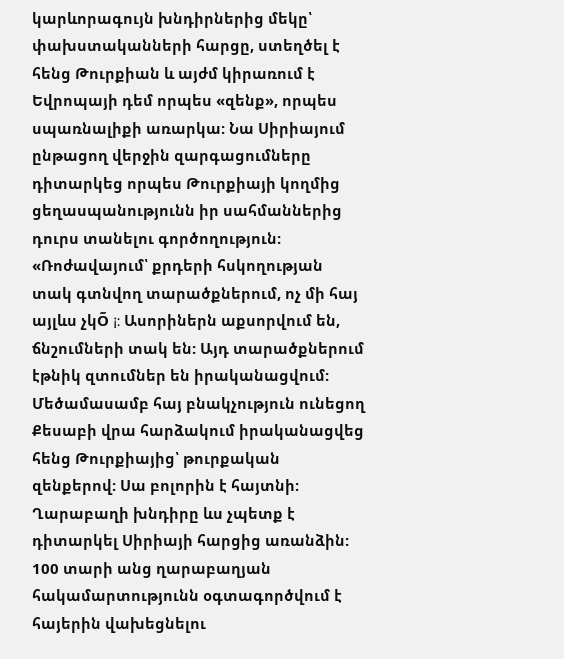կարևորագույն խնդիրներից մեկը՝ փախստականների հարցը, ստեղծել է հենց Թուրքիան և այժմ կիրառում է Եվրոպայի դեմ որպես «զենք», որպես սպառնալիքի առարկա: Նա Սիրիայում ընթացող վերջին զարգացումները դիտարկեց որպես Թուրքիայի կողմից ցեղասպանությունն իր սահմաններից դուրս տանելու գործողություն: «Ռոժավայում՝ քրդերի հսկողության տակ գտնվող տարածքներում, ոչ մի հայ այլևս չկÕ ¡: Ասորիներն աքսորվում են, ճնշումների տակ են: Այդ տարածքներում էթնիկ զտումներ են իրականացվում: Մեծամասամբ հայ բնակչություն ունեցող Քեսաբի վրա հարձակում իրականացվեց հենց Թուրքիայից՝ թուրքական զենքերով: Սա բոլորին է հայտնի: Ղարաբաղի խնդիրը ևս չպետք է դիտարկել Սիրիայի հարցից առանձին: 100 տարի անց ղարաբաղյան հակամարտությունն օգտագործվում է հայերին վախեցնելու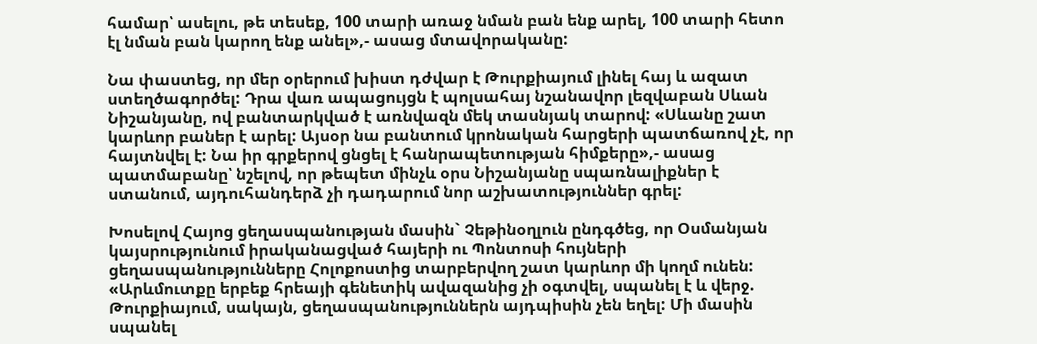համար՝ ասելու, թե տեսեք, 100 տարի առաջ նման բան ենք արել, 100 տարի հետո էլ նման բան կարող ենք անել»,- ասաց մտավորականը:

Նա փաստեց, որ մեր օրերում խիստ դժվար է Թուրքիայում լինել հայ և ազատ ստեղծագործել: Դրա վառ ապացույցն է պոլսահայ նշանավոր լեզվաբան Սևան Նիշանյանը, ով բանտարկված է առնվազն մեկ տասնյակ տարով: «Սևանը շատ կարևոր բաներ է արել: Այսօր նա բանտում կրոնական հարցերի պատճառով չէ, որ հայտնվել է: Նա իր գրքերով ցնցել է հանրապետության հիմքերը»,- ասաց պատմաբանը՝ նշելով, որ թեպետ մինչև օրս Նիշանյանը սպառնալիքներ է ստանում, այդուհանդերձ չի դադարում նոր աշխատություններ գրել:

Խոսելով Հայոց ցեղասպանության մասին` Չեթինօղլուն ընդգծեց, որ Օսմանյան կայսրությունում իրականացված հայերի ու Պոնտոսի հույների ցեղասպանությունները Հոլոքոստից տարբերվող շատ կարևոր մի կողմ ունեն: «Արևմուտքը երբեք հրեայի գենետիկ ավազանից չի օգտվել, սպանել է և վերջ. Թուրքիայում, սակայն, ցեղասպանություններն այդպիսին չեն եղել: Մի մասին սպանել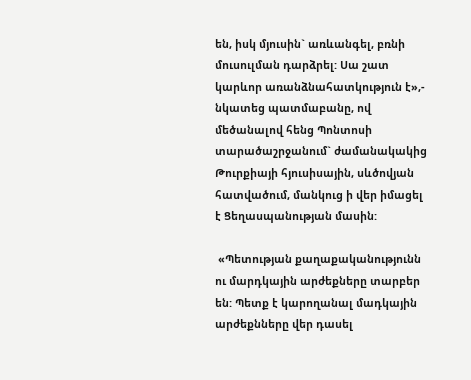են, իսկ մյուսին` առևանգել, բռնի մուսուլման դարձրել: Սա շատ կարևոր առանձնահատկություն է»,- նկատեց պատմաբանը, ով մեծանալով հենց Պոնտոսի տարածաշրջանում` ժամանակակից Թուրքիայի հյուսիսային, սևծովյան հատվածում, մանկուց ի վեր իմացել է Ցեղասպանության մասին:

 «Պետության քաղաքականությունն ու մարդկային արժեքները տարբեր են: Պետք է կարողանալ մադկային արժեքնները վեր դասել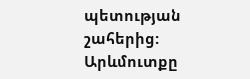պետության շահերից: Արևմուտքը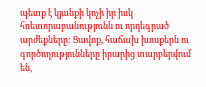պետք է կյանքի կոչի իր իսկ հռետորաբանությունն ու որդեգրած արժեքները: Ցավոք, հաճախ խոսքերն ու գործողությունները իրարից տարբերվում են,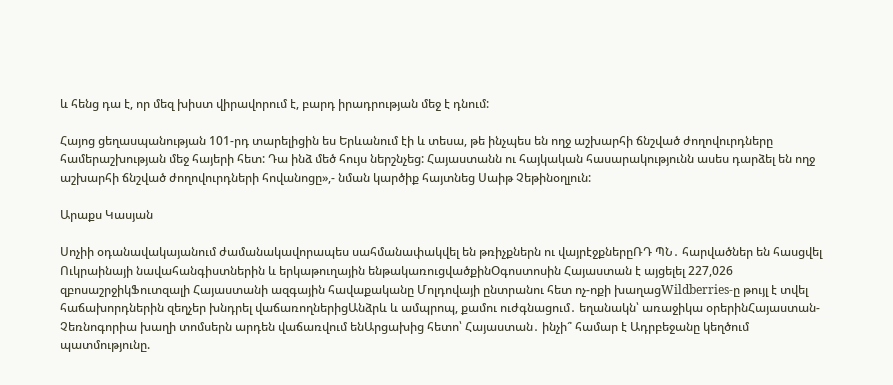և հենց դա է, որ մեզ խիստ վիրավորում է, բարդ իրադրության մեջ է դնում:

Հայոց ցեղասպանության 101-րդ տարելիցին ես Երևանում էի և տեսա, թե ինչպես են ողջ աշխարհի ճնշված ժողովուրդները համերաշխության մեջ հայերի հետ: Դա ինձ մեծ հույս ներշնչեց: Հայաստանն ու հայկական հասարակությունն ասես դարձել են ողջ աշխարհի ճնշված ժողովուրդների հովանոցը»,- նման կարծիք հայտնեց Սաիթ Չեթինօղլուն:

Արաքս Կասյան

Սոչիի օդանավակայանում ժամանակավորապես սահմանափակվել են թռիչքներն ու վայրէջքներըՌԴ ՊՆ․ հարվածներ են հասցվել Ուկրաինայի նավահանգիստներին և երկաթուղային ենթակառուցվածքինՕգոստոսին Հայաստան է այցելել 227,026 զբոսաշրջիկՖուտզալի Հայաստանի ազգային հավաքականը Մոլդովայի ընտրանու հետ ոչ-ոքի խաղացWildberries-ը թույլ է տվել հաճախորդներին զեղչեր խնդրել վաճառողներիցԱնձրև և ամպրոպ, քամու ուժգնացում․ եղանակն՝ առաջիկա օրերինՀայաստան-Չեռնոգորիա խաղի տոմսերն արդեն վաճառվում ենԱրցախից հետո՝ Հայաստան․ ինչի՞ համար է Ադրբեջանը կեղծում պատմությունը.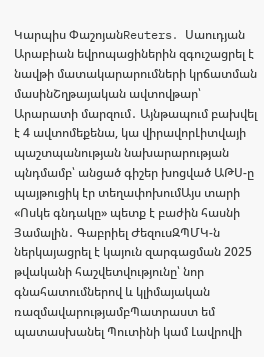Կարպիս ՓաշոյանReuters․ Սաուդյան Արաբիան եվրոպացիներին զգուշացրել է նավթի մատակարարումների կրճատման մասինՇղթայական ավտովթար՝ Արարատի մարզում․ Այնթապում բախվել է 4 ավտոմեքենա, կա վիրավորԼիտվայի պաշտպանության նախարարության պնդմամբ՝ անցած գիշեր խոցված ԱԹՍ-ը պայթուցիկ էր տեղափոխումԱյս տարի «Ոսկե գնդակը» պետք է բաժին հասնի Յամալին․ Գաբրիել ԺեզուսԶՊՄԿ-ն ներկայացրել է կայուն զարգացման 2025 թվականի հաշվետվությունը՝ նոր գնահատումներով և կլիմայական ռազմավարությամբՊատրաստ եմ պատասխանել Պուտինի կամ Լավրովի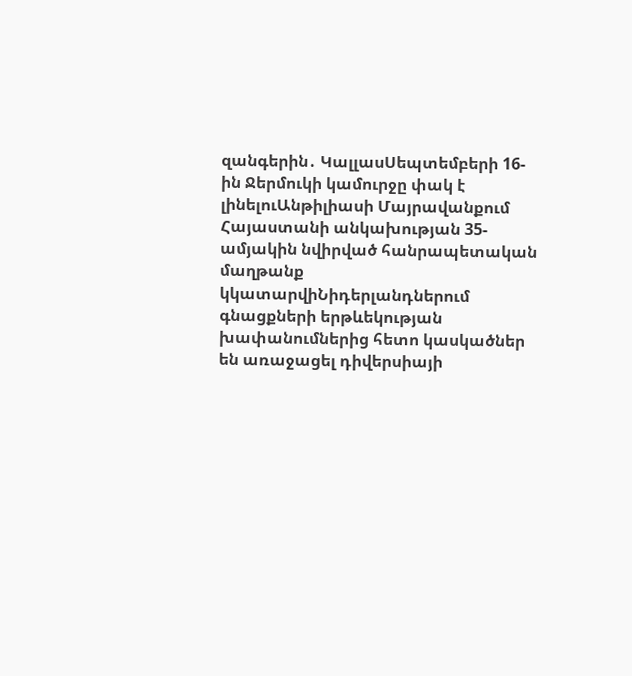զանգերին․ ԿալլասՍեպտեմբերի 16-ին Ջերմուկի կամուրջը փակ է լինելուԱնթիլիասի Մայրավանքում Հայաստանի անկախության 35-ամյակին նվիրված հանրապետական մաղթանք կկատարվիՆիդերլանդներում գնացքների երթևեկության խափանումներից հետո կասկածներ են առաջացել դիվերսիայի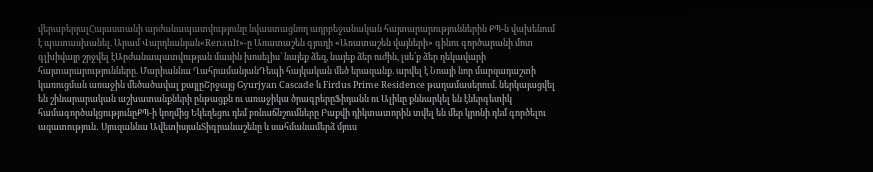վերաբերյալՀայաստանի արժանապատվությունը նվաստացնող ադրբեջանական հայտարարություններին ՔՊ-ն վախենում է պատասխանել. Արամ Վարդևանյան«Renault»-ը Առատաշեն գյուղի «Առատաշեն վայների» գինու գործարանի մոտ գլխիվայր շրջվել էԱրժանապատվության մասին խոսելիս` նայեք ձեզ, նայեք ձեր ուժին, լսե՛ք ձեր ղեկավարի հայտարարությունները. Մարիաննա ՂահրամանյանԴեպի հայկական մեծ երազանք. արվել է Նոայի նոր մարզադաշտի կառուցման առաջին մեծածավալ քայլըՇրջայց Gyurjyan Cascade և Firdus Prime Residence թաղամասերում. ներկայացվել են շինարարական աշխատանքների ընթացքն ու առաջիկա ծրագրերըՖիդանն ու Ալիևը քննարկել են էներգետիկ համագործակցությունըՔՊ-ի կողմից Եկեղեցու դեմ բռնաճնշումները Բաքվի դիկտատորին տվել են մեր կրոնի դեմ գործելու ազատություն․ Սյուզաննա ԱվետիսյանՏիգրանաշենը և սահմանամերձ մյուս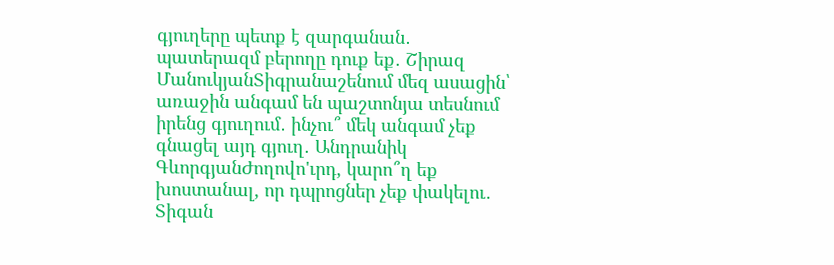գյուղերը պետք է զարգանան․ պատերազմ բերողը դուք եք․ Շիրազ ՄանուկյանՏիգրանաշենում մեզ ասացին՝ առաջին անգամ են պաշտոնյա տեսնում իրենց գյուղում․ ինչու՞ մեկ անգամ չեք գնացել այդ գյուղ․ Անդրանիկ ԳևորգյանԺողովո'ւրդ, կարո՞ղ եք խոստանալ, որ դպրոցներ չեք փակելու․ Տիգան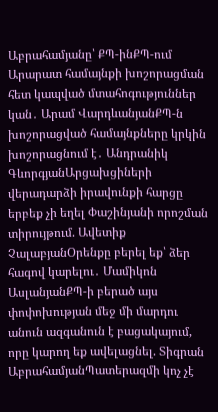Աբրահամյանը՝ ՔՊ-ինՔՊ-ում Արարատ համայնքի խոշորացման հետ կապված մտահոգություններ կան․ Արամ ՎարդևանյանՔՊ-ն խոշորացված համայնքները կրկին խոշորացնում է․ Անդրանիկ ԳևորգյանԱրցախցիների վերադարձի իրավունքի հարցը երբեք չի եղել Փաշինյանի որոշման տիրույթում. Ավետիք ՉալաբյանՕրենքը բերել եք՝ ձեր հագով կարելու․ Մամիկոն ԱսլանյանՔՊ-ի բերած այս փոփոխության մեջ մի մարդու անուն ազգանուն է բացակայում, որը կարող եք ավելացնել. Տիգրան ԱբրահամյանՊատերազմի կոչ չէ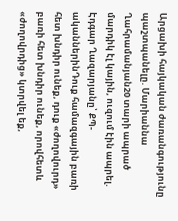Արցախի հայկական ժառանգությունը պաշտպանելը. Մարիաննա Ղահրամանյան20 տարի ապրած մարդիկ էլ կային, ուզում էին ապրել. Էդգար Ղազարյանը՝ ՔՊ-ականներինԴուք համազգային բառի հետ խնդիր ունեք, դուք «ժողովուրդ» բառի հետ խնդիր ունեք, որովհետև «ժողովրդից» կտրվել եք,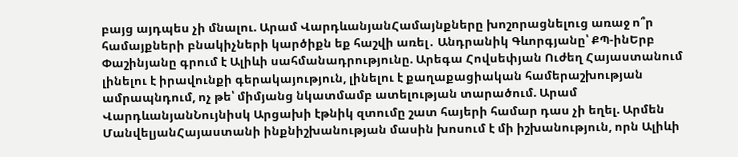բայց այդպես չի մնալու. Արամ ՎարդևանյանՀամայնքները խոշորացնելուց առաջ ո՞ր համայքների բնակիչների կարծիքն եք հաշվի առել․ Անդրանիկ Գևորգյանը՝ ՔՊ-ինԵրբ Փաշինյանը գրում է Ալիևի սահմանադրությունը. Արեգա Հովսեփյան Ուժեղ Հայաստանում լինելու է իրավունքի գերակայություն, լինելու է քաղաքացիական համերաշխության ամրապնդում, ոչ թե՝ միմյանց նկատմամբ ատելության տարածում. Արամ ՎարդևանյանՆույնիսկ Արցախի էթնիկ զտումը շատ հայերի համար դաս չի եղել. Արմեն ՄանվելյանՀայաստանի ինքնիշխանության մասին խոսում է մի իշխանություն, որն Ալիևի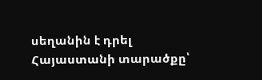սեղանին է դրել Հայաստանի տարածքը՝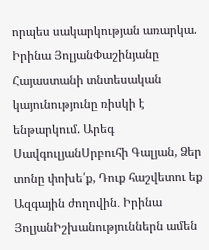որպես սակարկության առարկա. Իրինա ՅոլյանՓաշինյանը Հայաստանի տնտեսական կայունությունը ռիսկի է ենթարկում. Արեգ ՍավգուլյանՍրբուհի Գալյան, Ձեր տոնը փոխե՛ք, Դուք հաշվետու եք Ազգային ժողովին․ Իրինա ՅոլյանԻշխանություններն ամեն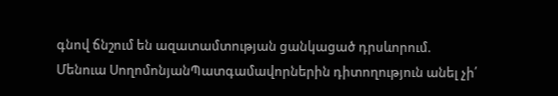գնով ճնշում են ազատամտության ցանկացած դրսևորում. Մենուա ՍողոմոնյանՊատգամավորներին դիտողություն անել չի՛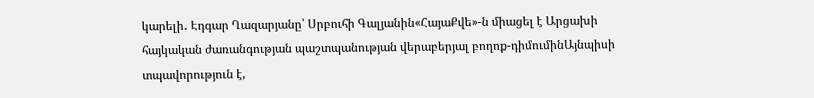կարելի․ Էդգար Ղազարյանը՝ Սրբուհի Գալյանին«ՀայաՔվե»-ն միացել է Արցախի հայկական ժառանգության պաշտպանության վերաբերյալ բողոք-դիմումինԱյնպիսի տպավորություն է,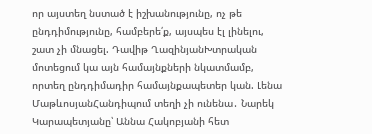որ այստեղ նստած է իշխանությունը, ոչ թե ընդդիմությունը, համբերե՛ք, այսպես էլ լինելու, շատ չի մնացել. Դավիթ ՂազինյանԽտրական մոտեցում կա այն համայնքների նկատմամբ, որտեղ ընդդիմադիր համայնքապետեր կան. Լենա ՄաթևոսյանՀանդիպում տեղի չի ունենա․ Նարեկ Կարապետյանը՝ Աննա Հակոբյանի հետ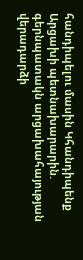հանդիպելու մասին Կհանդիպենք Արցախի պետնախարարին. գերնպատակն արցախահայության վերադարձի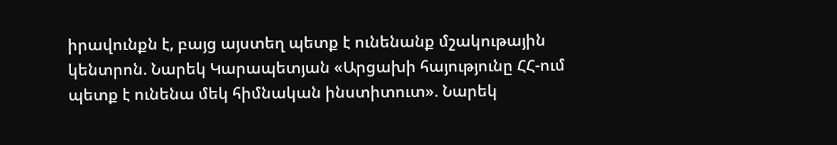իրավունքն է, բայց այստեղ պետք է ունենանք մշակութային կենտրոն. Նարեկ Կարապետյան «Արցախի հայությունը ՀՀ-ում պետք է ունենա մեկ հիմնական ինստիտուտ». Նարեկ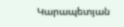Կարապետյան